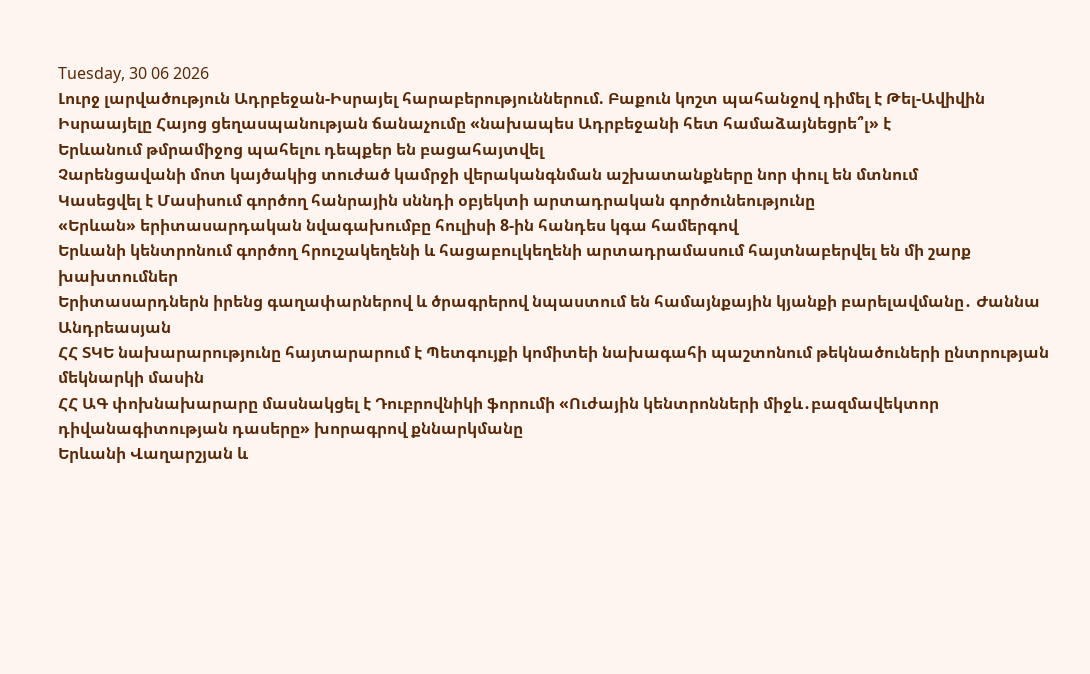Tuesday, 30 06 2026
Լուրջ լարվածություն Ադրբեջան-Իսրայել հարաբերություններում. Բաքուն կոշտ պահանջով դիմել է Թել-Ավիվին
Իսրաայելը Հայոց ցեղասպանության ճանաչումը «նախապես Ադրբեջանի հետ համաձայնեցրե՞լ» է
Երևանում թմրամիջոց պահելու դեպքեր են բացահայտվել
Չարենցավանի մոտ կայծակից տուժած կամրջի վերականգնման աշխատանքները նոր փուլ են մտնում
Կասեցվել է Մասիսում գործող հանրային սննդի օբյեկտի արտադրական գործունեությունը
«Երևան» երիտասարդական նվագախումբը հուլիսի 8-ին հանդես կգա համերգով
Երևանի կենտրոնում գործող հրուշակեղենի և հացաբուլկեղենի արտադրամասում հայտնաբերվել են մի շարք խախտումներ
Երիտասարդներն իրենց գաղափարներով և ծրագրերով նպաստում են համայնքային կյանքի բարելավմանը․ Ժաննա Անդրեասյան
ՀՀ ՏԿԵ նախարարությունը հայտարարում է Պետգույքի կոմիտեի նախագահի պաշտոնում թեկնածուների ընտրության մեկնարկի մասին
ՀՀ ԱԳ փոխնախարարը մասնակցել է Դուբրովնիկի ֆորումի «Ուժային կենտրոնների միջև․բազմավեկտոր դիվանագիտության դասերը» խորագրով քննարկմանը
Երևանի Վաղարշյան և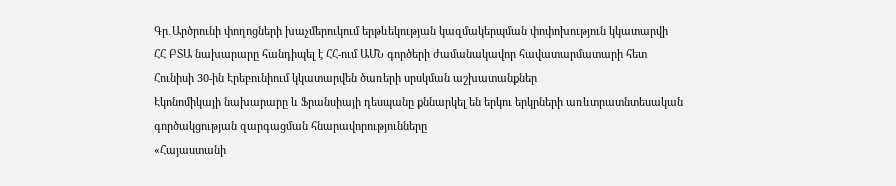Գր․Արծրունի փողոցների խաչմերուկում երթևեկության կազմակերպման փոփոխություն կկատարվի
ՀՀ ԲՏԱ նախարարը հանդիպել է ՀՀ-ում ԱՄՆ գործերի ժամանակավոր հավատարմատարի հետ
Հունիսի 30-ին Էրեբունիում կկատարվեն ծառերի սրսկման աշխատանքներ
Էկոնոմիկայի նախարարը և Ֆրանսիայի դեսպանը քննարկել են երկու երկրների առևտրատնտեսական գործակցության զարգացման հնարավորությունները
«Հայաստանի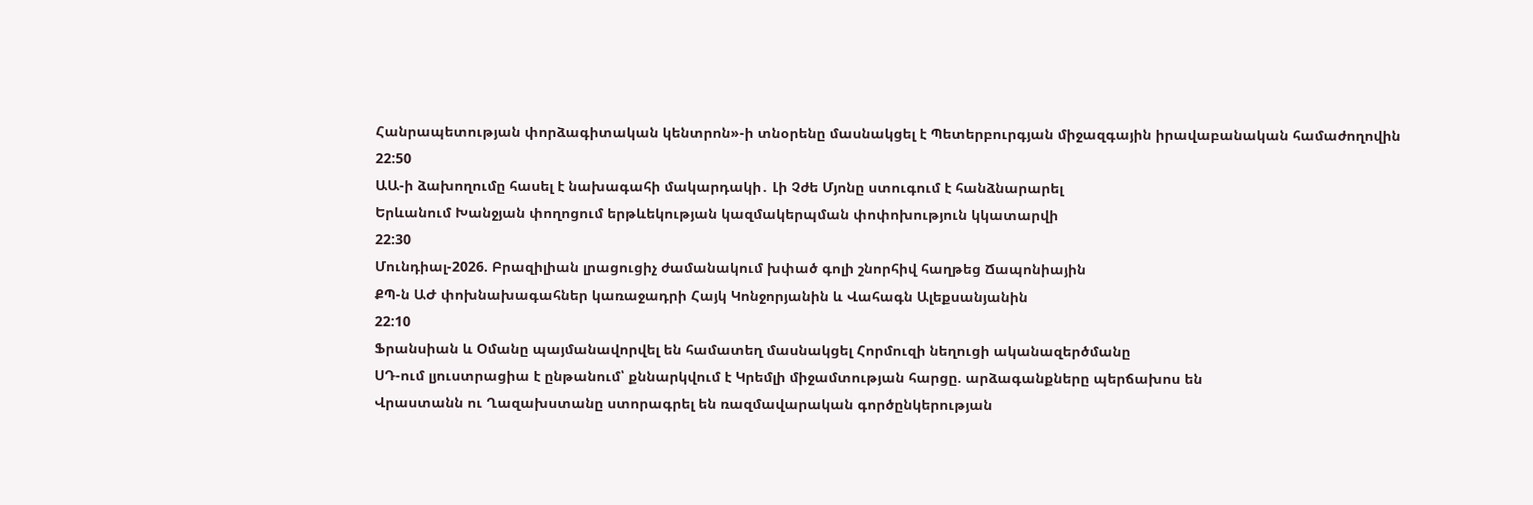Հանրապետության փորձագիտական կենտրոն»-ի տնօրենը մասնակցել է Պետերբուրգյան միջազգային իրավաբանական համաժողովին
22:50
ԱԱ-ի ձախողումը հասել է նախագահի մակարդակի․ Լի Չժե Մյոնը ստուգում է հանձնարարել
Երևանում Խանջյան փողոցում երթևեկության կազմակերպման փոփոխություն կկատարվի
22:30
Մունդիալ-2026. Բրազիլիան լրացուցիչ ժամանակում խփած գոլի շնորհիվ հաղթեց Ճապոնիային
ՔՊ-ն ԱԺ փոխնախագահներ կառաջադրի Հայկ Կոնջորյանին և Վահագն Ալեքսանյանին
22:10
Ֆրանսիան և Օմանը պայմանավորվել են համատեղ մասնակցել Հորմուզի նեղուցի ականազերծմանը
ՍԴ-ում լյուստրացիա է ընթանում՝ քննարկվում է Կրեմլի միջամտության հարցը. արձագանքները պերճախոս են
Վրաստանն ու Ղազախստանը ստորագրել են ռազմավարական գործընկերության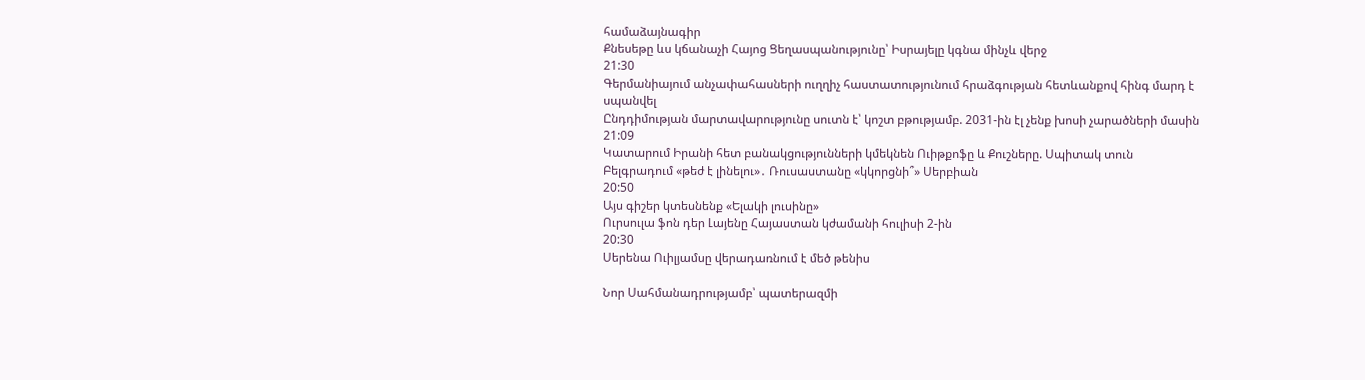համաձայնագիր
Քնեսեթը ևս կճանաչի Հայոց Ցեղասպանությունը՝ Իսրայելը կգնա մինչև վերջ
21:30
Գերմանիայում անչափահասների ուղղիչ հաստատությունում հրաձգության հետևանքով հինգ մարդ է սպանվել
Ընդդիմության մարտավարությունը սուտն է՝ կոշտ բթությամբ. 2031-ին էլ չենք խոսի չարածների մասին
21:09
Կատարում Իրանի հետ բանակցությունների կմեկնեն Ուիթքոֆը և Քուշները. Սպիտակ տուն
Բելգրադում «թեժ է լինելու»․ Ռուսաստանը «կկորցնի՞» Սերբիան
20:50
Այս գիշեր կտեսնենք «Ելակի լուսինը»
Ուրսուլա ֆոն դեր Լայենը Հայաստան կժամանի հուլիսի 2-ին
20:30
Սերենա Ուիլյամսը վերադառնում է մեծ թենիս

Նոր Սահմանադրությամբ՝ պատերազմի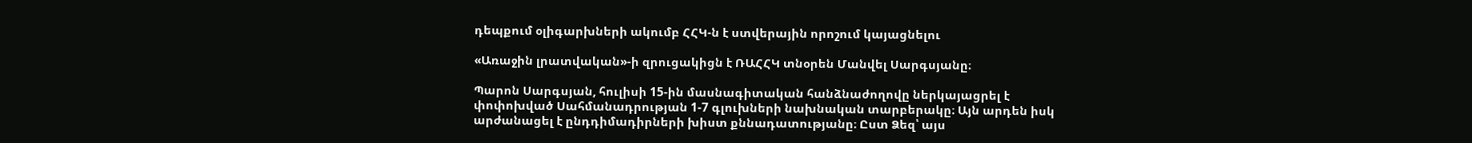դեպքում օլիգարխների ակումբ ՀՀԿ-ն է ստվերային որոշում կայացնելու

«Առաջին լրատվական»-ի զրուցակիցն է ՌԱՀՀԿ տնօրեն Մանվել Սարգսյանը։

Պարոն Սարգսյան, հուլիսի 15-ին մասնագիտական հանձնաժողովը ներկայացրել է փոփոխված Սահմանադրության 1-7 գլուխների նախնական տարբերակը։ Այն արդեն իսկ արժանացել է ընդդիմադիրների խիստ քննադատությանը։ Ըստ Ձեզ՝ այս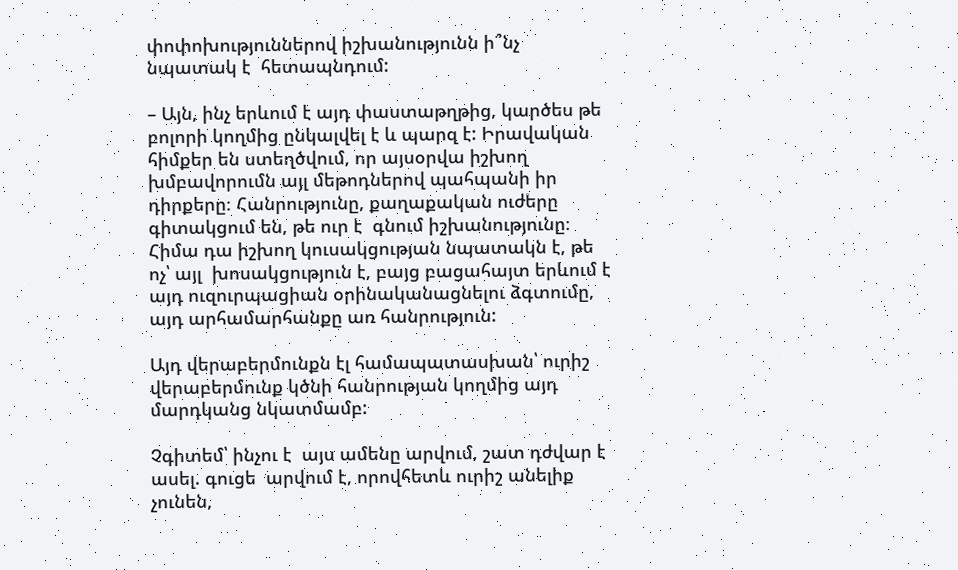փոփոխություններով իշխանությունն ի՞նչ նպատակ է  հետապնդում:

– Այն, ինչ երևում է այդ փաստաթղթից, կարծես թե բոլորի կողմից ընկալվել է և պարզ է: Իրավական հիմքեր են ստեղծվում, որ այսօրվա իշխող խմբավորումն այլ մեթոդներով պահպանի իր դիրքերը։ Հանրությունը, քաղաքական ուժերը գիտակցում են, թե ուր է  գնում իշխանությունը։ Հիմա դա իշխող կուսակցության նպատակն է, թե ոչ՝ այլ  խոսակցություն է, բայց բացահայտ երևում է  այդ ուզուրպացիան օրինականացնելու ձգտումը, այդ արհամարհանքը առ հանրություն:

Այդ վերաբերմունքն էլ համապատասխան՝ ուրիշ վերաբերմունք կծնի հանրության կողմից այդ մարդկանց նկատմամբ:

Չգիտեմ՝ ինչու է  այս ամենը արվում, շատ դժվար է  ասել. գուցե  արվում է, որովհետև ուրիշ անելիք չունեն,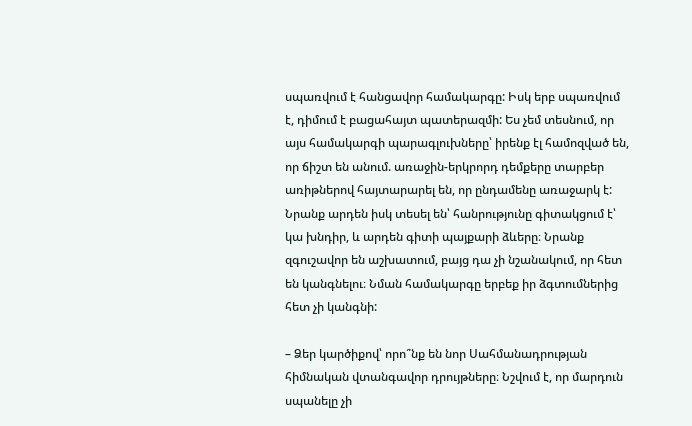սպառվում է հանցավոր համակարգը: Իսկ երբ սպառվում է, դիմում է բացահայտ պատերազմի: Ես չեմ տեսնում, որ այս համակարգի պարագլուխները՝ իրենք էլ համոզված են, որ ճիշտ են անում. առաջին-երկրորդ դեմքերը տարբեր առիթներով հայտարարել են, որ ընդամենը առաջարկ է: Նրանք արդեն իսկ տեսել են՝ հանրությունը գիտակցում է՝ կա խնդիր, և արդեն գիտի պայքարի ձևերը։ Նրանք զգուշավոր են աշխատում, բայց դա չի նշանակում, որ հետ են կանգնելու։ Նման համակարգը երբեք իր ձգտումներից հետ չի կանգնի:

– Ձեր կարծիքով՝ որո՞նք են նոր Սահմանադրության հիմնական վտանգավոր դրույթները։ Նշվում է, որ մարդուն սպանելը չի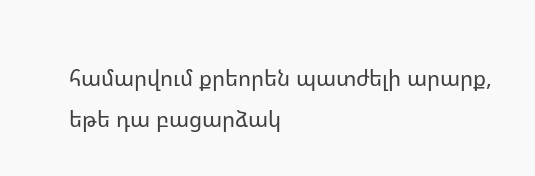համարվում քրեորեն պատժելի արարք, եթե դա բացարձակ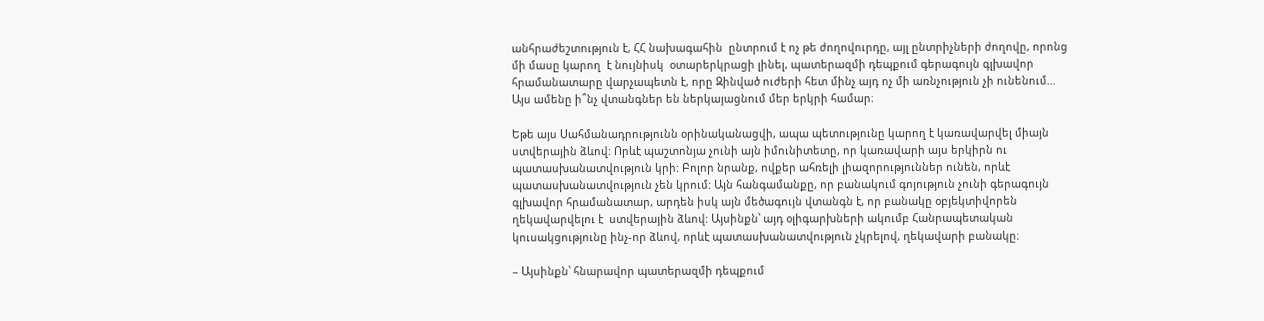անհրաժեշտություն է, ՀՀ նախագահին  ընտրում է ոչ թե ժողովուրդը, այլ ընտրիչների ժողովը, որոնց մի մասը կարող  է նույնիսկ  օտարերկրացի լինել, պատերազմի դեպքում գերագույն գլխավոր հրամանատարը վարչապետն է, որը Զինված ուժերի հետ մինչ այդ ոչ մի առնչություն չի ունենում… Այս ամենը ի՞նչ վտանգներ են ներկայացնում մեր երկրի համար։

Եթե այս Սահմանադրությունն օրինականացվի, ապա պետությունը կարող է կառավարվել միայն ստվերային ձևով: Որևէ պաշտոնյա չունի այն իմունիտետը, որ կառավարի այս երկիրն ու պատասխանատվություն կրի: Բոլոր նրանք, ովքեր ահռելի լիազորություններ ունեն, որևէ պատասխանատվություն չեն կրում: Այն հանգամանքը, որ բանակում գոյություն չունի գերագույն գլխավոր հրամանատար, արդեն իսկ այն մեծագույն վտանգն է, որ բանակը օբյեկտիվորեն ղեկավարվելու է  ստվերային ձևով: Այսինքն՝ այդ օլիգարխների ակումբ Հանրապետական կուսակցությունը ինչ-որ ձևով, որևէ պատասխանատվություն չկրելով, ղեկավարի բանակը։

– Այսինքն՝ հնարավոր պատերազմի դեպքում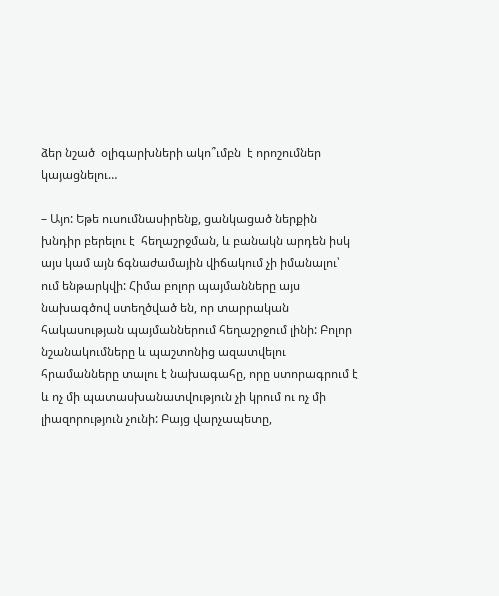ձեր նշած  օլիգարխների ակո՞ւմբն  է որոշումներ կայացնելու…

– Այո: Եթե ուսումնասիրենք, ցանկացած ներքին խնդիր բերելու է  հեղաշրջման, և բանակն արդեն իսկ այս կամ այն ճգնաժամային վիճակում չի իմանալու՝ ում ենթարկվի: Հիմա բոլոր պայմանները այս նախագծով ստեղծված են, որ տարրական հակասության պայմաններում հեղաշրջում լինի: Բոլոր նշանակումները և պաշտոնից ազատվելու հրամանները տալու է նախագահը, որը ստորագրում է և ոչ մի պատասխանատվություն չի կրում ու ոչ մի լիազորություն չունի: Բայց վարչապետը,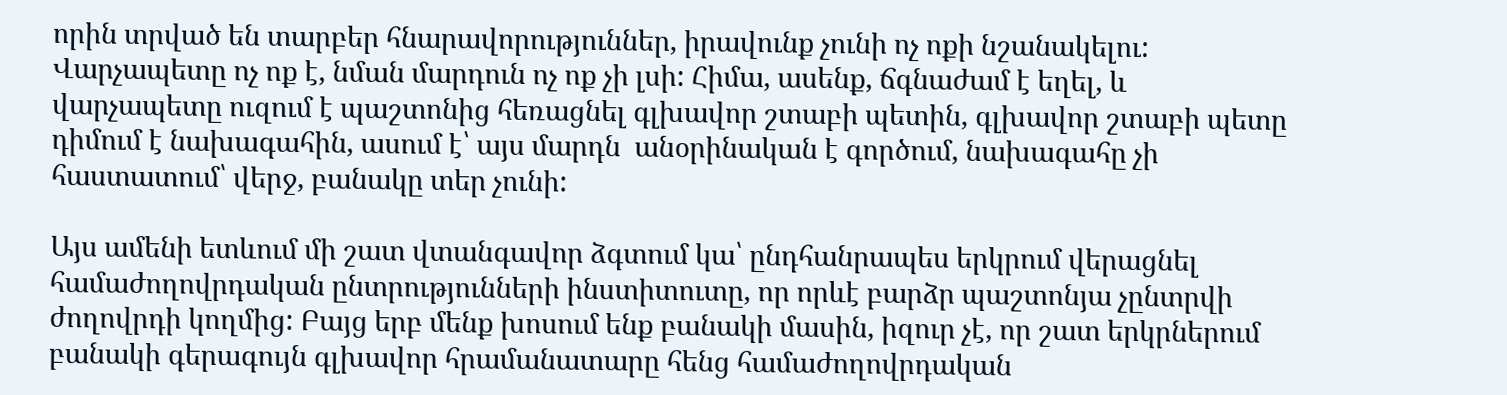որին տրված են տարբեր հնարավորություններ, իրավունք չունի ոչ ոքի նշանակելու: Վարչապետը ոչ ոք է, նման մարդուն ոչ ոք չի լսի: Հիմա, ասենք, ճգնաժամ է եղել, և վարչապետը ուզում է պաշտոնից հեռացնել գլխավոր շտաբի պետին, գլխավոր շտաբի պետը դիմում է նախագահին, ասում է՝ այս մարդն  անօրինական է գործում, նախագահը չի հաստատում՝ վերջ, բանակը տեր չունի:

Այս ամենի ետևում մի շատ վտանգավոր ձգտում կա՝ ընդհանրապես երկրում վերացնել համաժողովրդական ընտրությունների ինստիտուտը, որ որևէ բարձր պաշտոնյա չընտրվի ժողովրդի կողմից: Բայց երբ մենք խոսում ենք բանակի մասին, իզուր չէ, որ շատ երկրներում բանակի գերագույն գլխավոր հրամանատարը հենց համաժողովրդական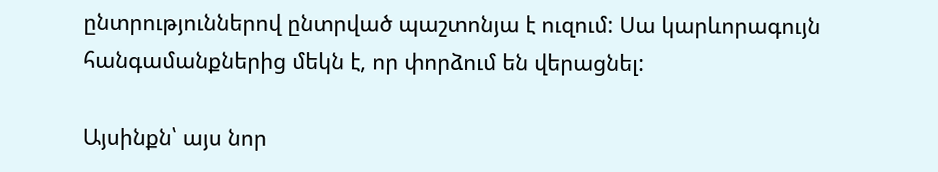ընտրություններով ընտրված պաշտոնյա է ուզում: Սա կարևորագույն հանգամանքներից մեկն է, որ փորձում են վերացնել:

Այսինքն՝ այս նոր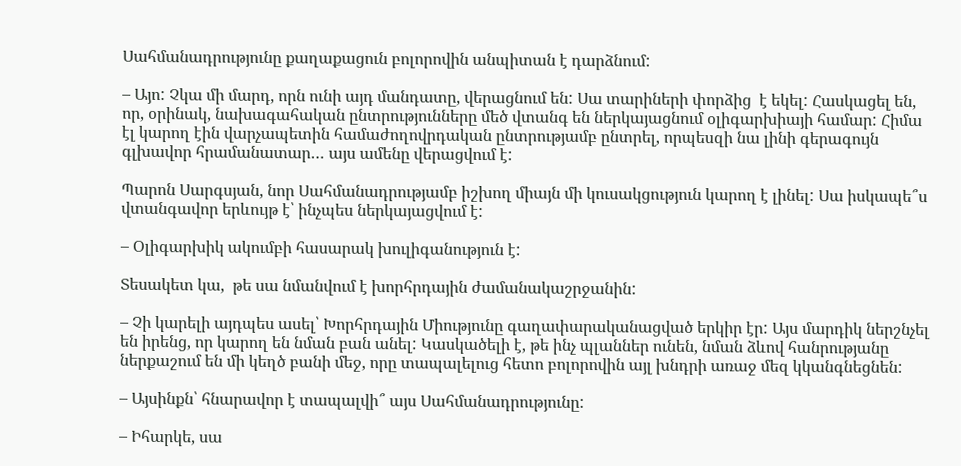Սահմանադրությունը քաղաքացուն բոլորովին անպիտան է դարձնում:

– Այո: Չկա մի մարդ, որն ունի այդ մանդատը, վերացնում են: Սա տարիների փորձից  է եկել: Հասկացել են, որ, օրինակ, նախագահական ընտրությունները մեծ վտանգ են ներկայացնում օլիգարխիայի համար: Հիմա էլ կարող էին վարչապետին համաժողովրդական ընտրությամբ ընտրել, որպեսզի նա լինի գերագույն գլխավոր հրամանատար… այս ամենը վերացվում է:

Պարոն Սարգսյան, նոր Սահմանադրությամբ իշխող միայն մի կուսակցություն կարող է լինել: Սա իսկապե՞ս վտանգավոր երևույթ է՝ ինչպես ներկայացվում է:

– Օլիգարխիկ ակումբի հասարակ խուլիգանություն է:

Տեսակետ կա,  թե սա նմանվում է խորհրդային ժամանակաշրջանին:

– Չի կարելի այդպես ասել՝ Խորհրդային Միությունը գաղափարականացված երկիր էր: Այս մարդիկ ներշնչել են իրենց, որ կարող են նման բան անել: Կասկածելի է, թե ինչ պլաններ ունեն, նման ձևով հանրությանը ներքաշում են մի կեղծ բանի մեջ, որը տապալելուց հետո բոլորովին այլ խնդրի առաջ մեզ կկանգնեցնեն:

– Այսինքն՝ հնարավոր է տապալվի՞ այս Սահմանադրությունը:

– Իհարկե, սա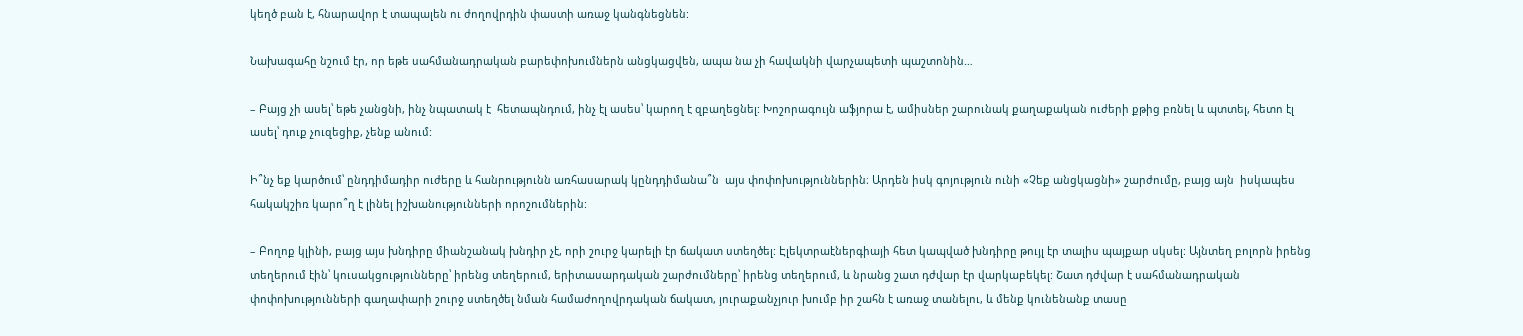կեղծ բան է, հնարավոր է տապալեն ու ժողովրդին փաստի առաջ կանգնեցնեն:

Նախագահը նշում էր, որ եթե սահմանադրական բարեփոխումներն անցկացվեն, ապա նա չի հավակնի վարչապետի պաշտոնին…

– Բայց չի ասել՝ եթե չանցնի, ինչ նպատակ է  հետապնդում, ինչ էլ ասես՝ կարող է զբաղեցնել: Խոշորագույն աֆյորա է, ամիսներ շարունակ քաղաքական ուժերի քթից բռնել և պտտել, հետո էլ ասել՝ դուք չուզեցիք, չենք անում:

Ի՞նչ եք կարծում՝ ընդդիմադիր ուժերը և հանրությունն առհասարակ կընդդիմանա՞ն  այս փոփոխություններին։ Արդեն իսկ գոյություն ունի «Չեք անցկացնի» շարժումը, բայց այն  իսկապես հակակշիռ կարո՞ղ է լինել իշխանությունների որոշումներին:

– Բողոք կլինի, բայց այս խնդիրը միանշանակ խնդիր չէ, որի շուրջ կարելի էր ճակատ ստեղծել: Էլեկտրաէներգիայի հետ կապված խնդիրը թույլ էր տալիս պայքար սկսել: Այնտեղ բոլորն իրենց տեղերում էին՝ կուսակցությունները՝ իրենց տեղերում, երիտասարդական շարժումները՝ իրենց տեղերում, և նրանց շատ դժվար էր վարկաբեկել: Շատ դժվար է սահմանադրական փոփոխությունների գաղափարի շուրջ ստեղծել նման համաժողովրդական ճակատ, յուրաքանչյուր խումբ իր շահն է առաջ տանելու, և մենք կունենանք տասը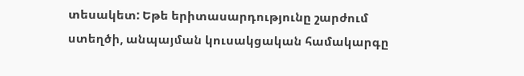տեսակետ: Եթե երիտասարդությունը շարժում ստեղծի, անպայման կուսակցական համակարգը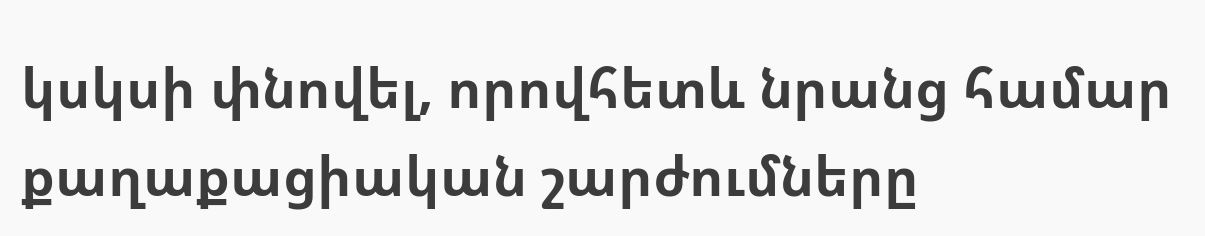կսկսի փնովել, որովհետև նրանց համար քաղաքացիական շարժումները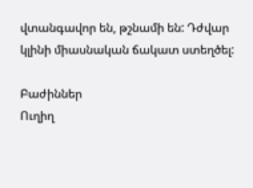վտանգավոր են, թշնամի են: Դժվար կլինի միասնական ճակատ ստեղծել:

Բաժիններ
Ուղիղ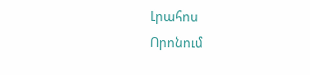Լրահոս
Որոնում